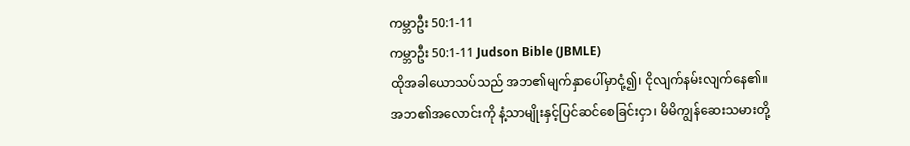ကမ္ဘာဦး 50:1-11
ကမ္ဘာဦး 50:1-11 Judson Bible (JBMLE)
ထိုအခါယောသပ်သည် အဘ၏မျက်နှာပေါ်မှာငုံ့၍၊ ငိုလျက်နမ်းလျက်နေ၏။ အဘ၏အလောင်းကို နံ့သာမျိုးနှင့်ပြင်ဆင်စေခြင်းငှာ၊ မိမိကျွန်ဆေးသမားတို့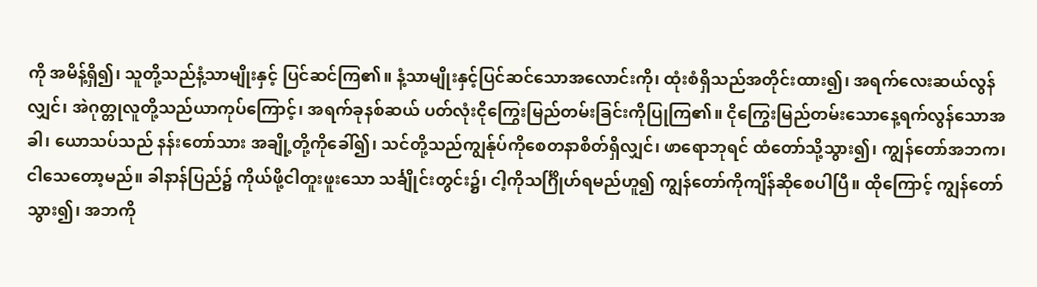ကို အမိန့်ရှိ၍၊ သူတို့သည်နံ့သာမျိုးနှင့် ပြင်ဆင်ကြ၏။ နံ့သာမျိုးနှင့်ပြင်ဆင်သောအလောင်းကို၊ ထုံးစံရှိသည်အတိုင်းထား၍၊ အရက်လေးဆယ်လွန်လျှင်၊ အဲဂုတ္တုလူတို့သည်ယာကုပ်ကြောင့်၊ အရက်ခုနစ်ဆယ် ပတ်လုံးငိုကြွေးမြည်တမ်းခြင်းကိုပြုကြ၏။ ငိုကြွေးမြည်တမ်းသောနေ့ရက်လွန်သောအခါ၊ ယောသပ်သည် နန်းတော်သား အချို့တို့ကိုခေါ်၍၊ သင်တို့သည်ကျွန်ုပ်ကိုစေတနာစိတ်ရှိလျှင်၊ ဖာရောဘုရင် ထံတော်သို့သွား၍၊ ကျွန်တော်အဘက၊ ငါသေတော့မည်။ ခါနာန်ပြည်၌ ကိုယ်ဖို့ငါတူးဖူးသော သင်္ချိုင်းတွင်း၌၊ ငါ့ကိုသင်္ဂြိုဟ်ရမည်ဟူ၍ ကျွန်တော်ကိုကျိန်ဆိုစေပါပြီ။ ထိုကြောင့် ကျွန်တော်သွား၍၊ အဘကို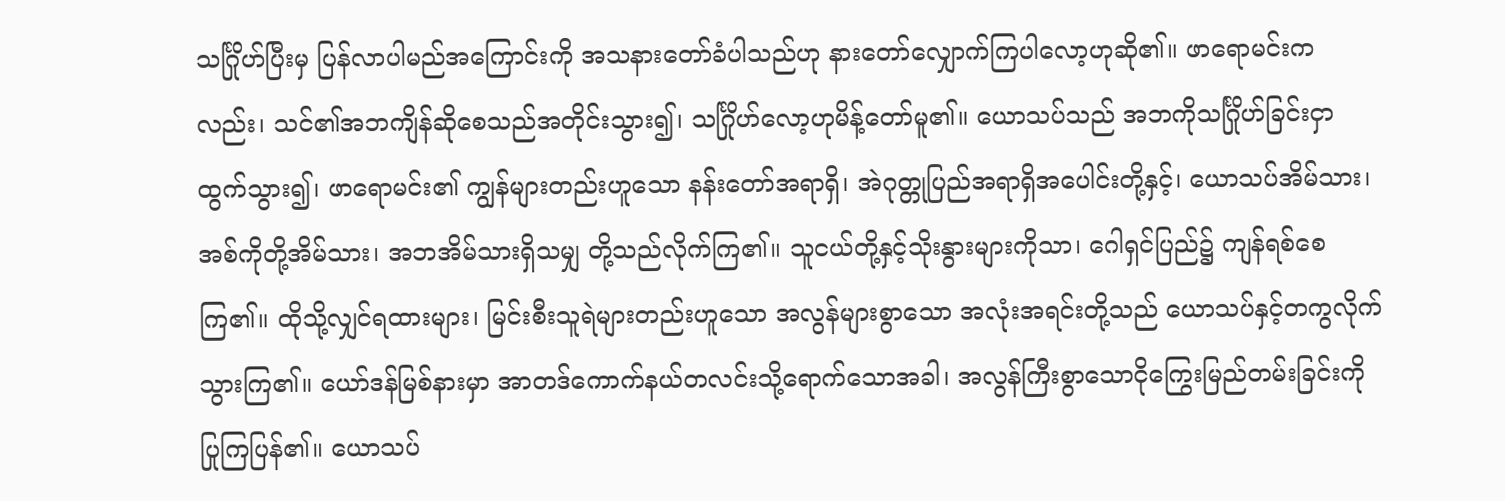သင်္ဂြိုဟ်ပြီးမှ ပြန်လာပါမည်အကြောင်းကို အသနားတော်ခံပါသည်ဟု နားတော်လျှောက်ကြပါလော့ဟုဆို၏။ ဖာရောမင်းကလည်း၊ သင်၏အဘကျိန်ဆိုစေသည်အတိုင်းသွား၍၊ သင်္ဂြိုဟ်လော့ဟုမိန့်တော်မူ၏။ ယောသပ်သည် အဘကိုသင်္ဂြိုဟ်ခြင်းငှာထွက်သွား၍၊ ဖာရောမင်း၏ ကျွန်များတည်းဟူသော နန်းတော်အရာရှိ၊ အဲဂုတ္တုပြည်အရာရှိအပေါင်းတို့နှင့်၊ ယောသပ်အိမ်သား၊ အစ်ကိုတို့အိမ်သား၊ အဘအိမ်သားရှိသမျှ တို့သည်လိုက်ကြ၏။ သူငယ်တို့နှင့်သိုးနွားများကိုသာ၊ ဂေါရှင်ပြည်၌ ကျန်ရစ်စေကြ၏။ ထိုသို့လျှင်ရထားများ၊ မြင်းစီးသူရဲများတည်းဟူသော အလွန်များစွာသော အလုံးအရင်းတို့သည် ယောသပ်နှင့်တကွလိုက်သွားကြ၏။ ယော်ဒန်မြစ်နားမှာ အာတဒ်ကောက်နယ်တလင်းသို့ရောက်သောအခါ၊ အလွန်ကြီးစွာသောငိုကြွေးမြည်တမ်းခြင်းကို ပြုကြပြန်၏။ ယောသပ်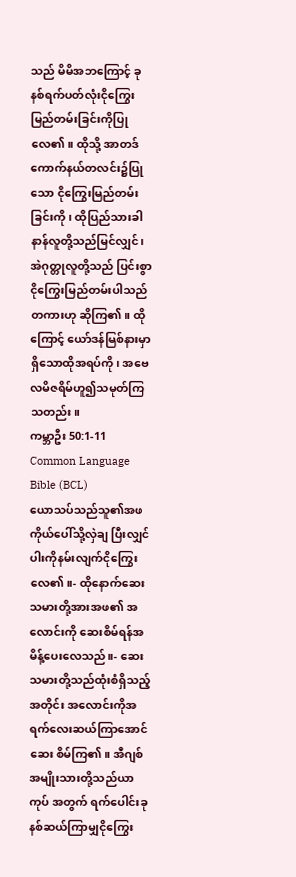သည် မိမိအဘကြောင့် ခုနစ်ရက်ပတ်လုံးငိုကြွေးမြည်တမ်းခြင်းကိုပြုလေ၏။ ထိုသို့ အာတဒ်ကောက်နယ်တလင်း၌ပြုသော ငိုကြွေးမြည်တမ်းခြင်းကို၊ ထိုပြည်သားခါနာန်လူတို့သည်မြင်လျှင်၊ အဲဂုတ္တုလူတို့သည် ပြင်းစွာငိုကြွေးမြည်တမ်းပါသည်တကားဟု ဆိုကြ၏။ ထိုကြောင့် ယော်ဒန်မြစ်နားမှာရှိသောထိုအရပ်ကို၊ အဗေလမိဇရိမ်ဟူ၍သမုတ်ကြသတည်း။
ကမ္ဘာဦး 50:1-11 Common Language Bible (BCL)
ယောသပ်သည်သူ၏အဖကိုယ်ပေါ်သို့လှဲချ ပြီးလျှင် ပါးကိုနမ်းလျက်ငိုကြွေးလေ၏။- ထိုနောက်ဆေးသမားတို့အားအဖ၏ အလောင်းကို ဆေးစိမ်ရန်အမိန့်ပေးလေသည်။- ဆေးသမားတို့သည်ထုံးစံရှိသည့်အတိုင်း အလောင်းကိုအရက်လေးဆယ်ကြာအောင်ဆေး စိမ်ကြ၏။ အီဂျစ်အမျိုးသားတို့သည်ယာကုပ် အတွက် ရက်ပေါင်းခုနစ်ဆယ်ကြာမျှငိုကြွေး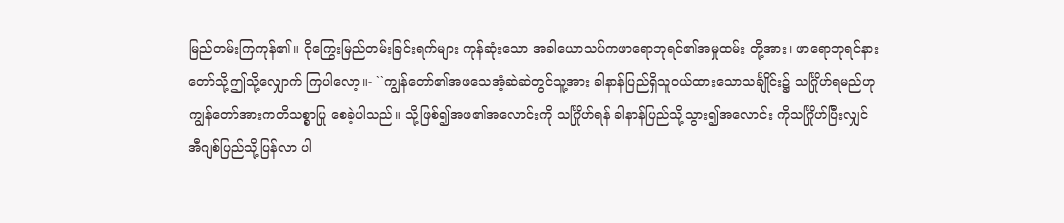မြည်တမ်းကြကုန်၏။ ငိုကြွေးမြည်တမ်းခြင်းရက်များ ကုန်ဆုံးသော အခါယောသပ်ကဖာရောဘုရင်၏အမှုထမ်း တို့အား၊ ဖာရောဘုရင်နားတော်သို့ဤသို့လျှောက် ကြပါလော့။- ``ကျွန်တော်၏အဖသေအံ့ဆဲဆဲတွင်သူ့အား ခါနာန်ပြည်ရှိသူဝယ်ထားသောသင်္ချိုင်း၌ သင်္ဂြိုဟ်ရမည်ဟု ကျွန်တော်အားကတိသစ္စာပြု စေခဲ့ပါသည်။ သို့ဖြစ်၍အဖ၏အလောင်းကို သင်္ဂြိုဟ်ရန် ခါနာန်ပြည်သို့သွား၍အလောင်း ကိုသင်္ဂြိုဟ်ပြီးလျှင်အီဂျစ်ပြည်သို့ပြန်လာ ပါ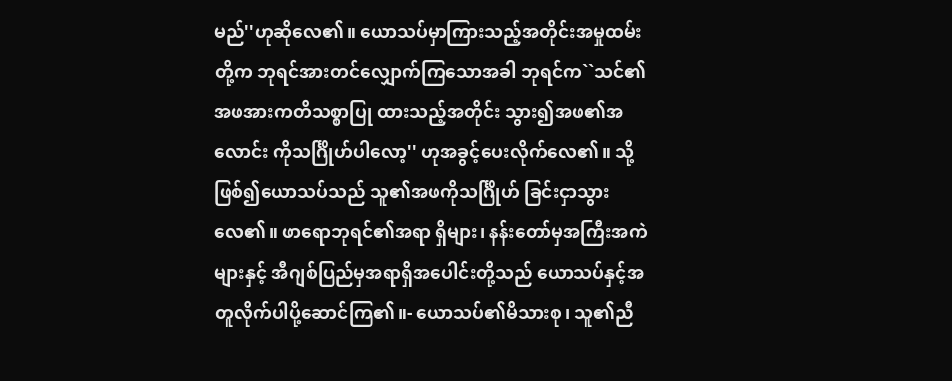မည်''ဟုဆိုလေ၏။ ယောသပ်မှာကြားသည့်အတိုင်းအမှုထမ်း တို့က ဘုရင်အားတင်လျှောက်ကြသောအခါ ဘုရင်က``သင်၏အဖအားကတိသစ္စာပြု ထားသည့်အတိုင်း သွား၍အဖ၏အလောင်း ကိုသင်္ဂြိုဟ်ပါလော့'' ဟုအခွင့်ပေးလိုက်လေ၏။ သို့ဖြစ်၍ယောသပ်သည် သူ၏အဖကိုသင်္ဂြိုဟ် ခြင်းငှာသွားလေ၏။ ဖာရောဘုရင်၏အရာ ရှိများ၊ နန်းတော်မှအကြီးအကဲများနှင့် အီဂျစ်ပြည်မှအရာရှိအပေါင်းတို့သည် ယောသပ်နှင့်အတူလိုက်ပါပို့ဆောင်ကြ၏။- ယောသပ်၏မိသားစု၊ သူ၏ညီ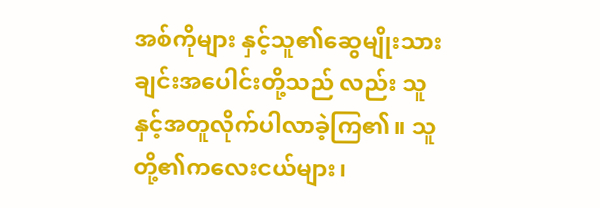အစ်ကိုများ နှင့်သူ၏ဆွေမျိုးသားချင်းအပေါင်းတို့သည် လည်း သူနှင့်အတူလိုက်ပါလာခဲ့ကြ၏။ သူ တို့၏ကလေးငယ်များ၊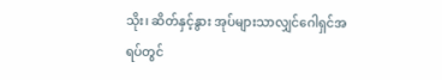သိုး၊ ဆိတ်နှင့်နွား အုပ်များသာလျှင်ဂေါရှင်အရပ်တွင်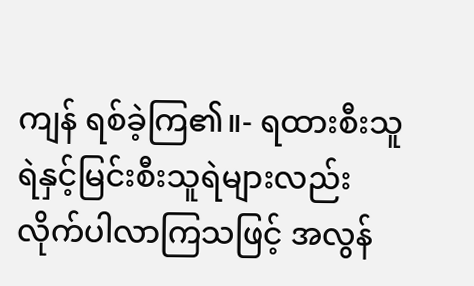ကျန် ရစ်ခဲ့ကြ၏။- ရထားစီးသူရဲနှင့်မြင်းစီးသူရဲများလည်း လိုက်ပါလာကြသဖြင့် အလွန်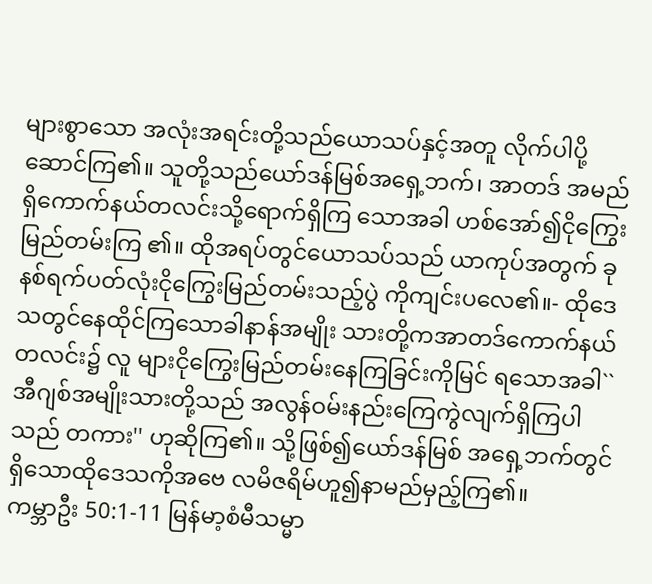များစွာသော အလုံးအရင်းတို့သည်ယောသပ်နှင့်အတူ လိုက်ပါပို့ဆောင်ကြ၏။ သူတို့သည်ယော်ဒန်မြစ်အရှေ့ဘက်၊ အာတဒ် အမည်ရှိကောက်နယ်တလင်းသို့ရောက်ရှိကြ သောအခါ ဟစ်အော်၍ငိုကြွေးမြည်တမ်းကြ ၏။ ထိုအရပ်တွင်ယောသပ်သည် ယာကုပ်အတွက် ခုနစ်ရက်ပတ်လုံးငိုကြွေးမြည်တမ်းသည့်ပွဲ ကိုကျင်းပလေ၏။- ထိုဒေသတွင်နေထိုင်ကြသောခါနာန်အမျိုး သားတို့ကအာတဒ်ကောက်နယ်တလင်း၌ လူ များငိုကြွေးမြည်တမ်းနေကြခြင်းကိုမြင် ရသောအခါ``အီဂျစ်အမျိုးသားတို့သည် အလွန်ဝမ်းနည်းကြေကွဲလျက်ရှိကြပါသည် တကား'' ဟုဆိုကြ၏။ သို့ဖြစ်၍ယော်ဒန်မြစ် အရှေ့ဘက်တွင်ရှိသောထိုဒေသကိုအဗေ လမိဇရိမ်ဟူ၍နာမည်မှည့်ကြ၏။
ကမ္ဘာဦး 50:1-11 မြန်မာ့စံမီသမ္မာ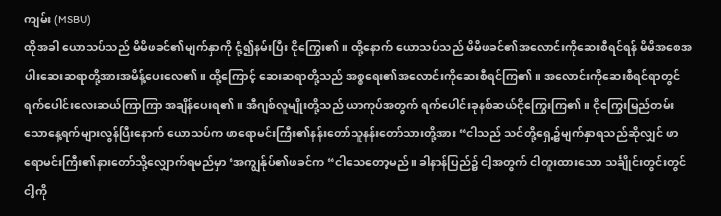ကျမ်း (MSBU)
ထိုအခါ ယောသပ်သည် မိမိဖခင်၏မျက်နှာကို ငုံ့၍နမ်းပြီး ငိုကြွေး၏။ ထို့နောက် ယောသပ်သည် မိမိဖခင်၏အလောင်းကိုဆေးစီရင်ရန် မိမိအစေအပါးဆေးဆရာတို့အားအမိန့်ပေးလေ၏။ ထို့ကြောင့် ဆေးဆရာတို့သည် အစ္စရေး၏အလောင်းကိုဆေးစီရင်ကြ၏။ အလောင်းကိုဆေးစီရင်ရာတွင် ရက်ပေါင်းလေးဆယ်ကြာကြာ အချိန်ပေးရ၏။ အီဂျစ်လူမျိုးတို့သည် ယာကုပ်အတွက် ရက်ပေါင်းခုနစ်ဆယ်ငိုကြွေးကြ၏။ ငိုကြွေးမြည်တမ်းသောနေ့ရက်များလွန်ပြီးနောက် ယောသပ်က ဖာရောမင်းကြီး၏နန်းတော်သူနန်းတော်သားတို့အား “ငါသည် သင်တို့ရှေ့၌မျက်နှာရသည်ဆိုလျှင် ဖာရောမင်းကြီး၏နားတော်သို့လျှောက်ရမည်မှာ ‘အကျွန်ုပ်၏ဖခင်က “ငါသေတော့မည်။ ခါနာန်ပြည်၌ ငါ့အတွက် ငါတူးထားသော သင်္ချိုင်းတွင်းတွင် ငါ့ကို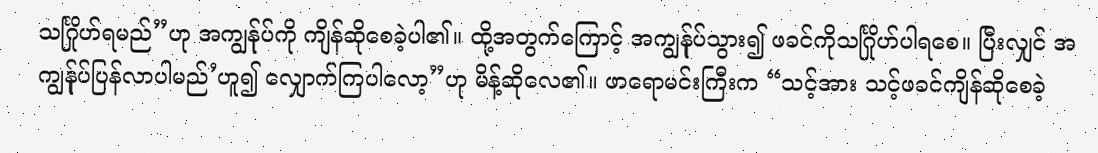သင်္ဂြိုဟ်ရမည်”ဟု အကျွန်ုပ်ကို ကျိန်ဆိုစေခဲ့ပါ၏။ ထို့အတွက်ကြောင့် အကျွန်ုပ်သွား၍ ဖခင်ကိုသင်္ဂြိုဟ်ပါရစေ။ ပြီးလျှင် အကျွန်ုပ်ပြန်လာပါမည်’ဟူ၍ လျှောက်ကြပါလော့”ဟု မိန့်ဆိုလေ၏။ ဖာရောမင်းကြီးက “သင့်အား သင့်ဖခင်ကျိန်ဆိုစေခဲ့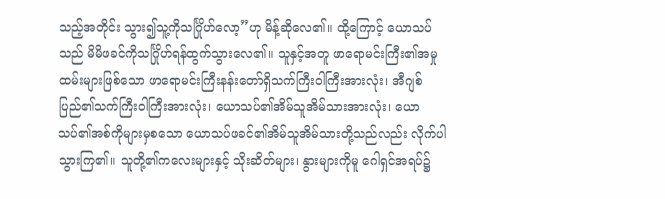သည့်အတိုင်း သွား၍သူ့ကိုသင်္ဂြိုဟ်လော့”ဟု မိန့်ဆိုလေ၏။ ထို့ကြောင့် ယောသပ်သည် မိမိဖခင်ကိုသင်္ဂြိုဟ်ရန်ထွက်သွားလေ၏။ သူနှင့်အတူ ဖာရောမင်းကြီး၏အမှုထမ်းများဖြစ်သော ဖာရောမင်းကြီးနန်းတော်ရှိသက်ကြီးဝါကြီးအားလုံး၊ အီဂျစ်ပြည်၏သက်ကြီးဝါကြီးအားလုံး၊ ယောသပ်၏အိမ်သူအိမ်သားအားလုံး၊ ယောသပ်၏အစ်ကိုများမှစသော ယောသပ်ဖခင်၏အိမ်သူအိမ်သားတို့သည်လည်း လိုက်ပါသွားကြ၏။ သူတို့၏ကလေးများနှင့် သိုးဆိတ်များ၊ နွားများကိုမူ ဂေါရှင်အရပ်၌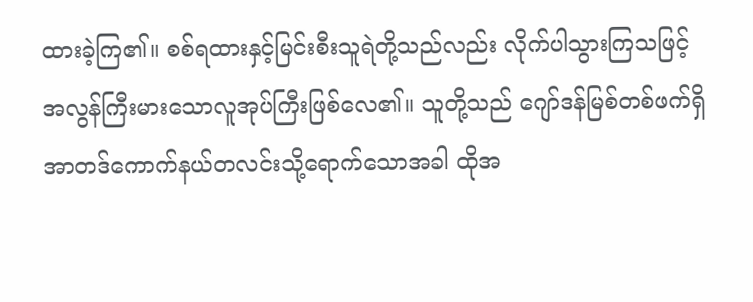ထားခဲ့ကြ၏။ စစ်ရထားနှင့်မြင်းစီးသူရဲတို့သည်လည်း လိုက်ပါသွားကြသဖြင့် အလွန်ကြီးမားသောလူအုပ်ကြီးဖြစ်လေ၏။ သူတို့သည် ဂျော်ဒန်မြစ်တစ်ဖက်ရှိ အာတဒ်ကောက်နယ်တလင်းသို့ရောက်သောအခါ ထိုအ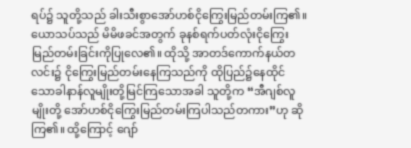ရပ်၌ သူတို့သည် ခါးသီးစွာအော်ဟစ်ငိုကြွေးမြည်တမ်းကြ၏။ ယောသပ်သည် မိမိဖခင်အတွက် ခုနစ်ရက်ပတ်လုံးငိုကြွေးမြည်တမ်းခြင်းကိုပြုလေ၏။ ထိုသို့ အာတဒ်ကောက်နယ်တလင်း၌ ငိုကြွေးမြည်တမ်းနေကြသည်ကို ထိုပြည်၌နေထိုင်သောခါနာန်လူမျိုးတို့မြင်ကြသောအခါ သူတို့က “အီဂျစ်လူမျိုးတို့ အော်ဟစ်ငိုကြွေးမြည်တမ်းကြပါသည်တကား”ဟု ဆိုကြ၏။ ထို့ကြောင့် ဂျော်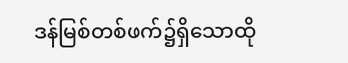ဒန်မြစ်တစ်ဖက်၌ရှိသောထို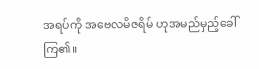အရပ်ကို အဗေလမိဇရိမ် ဟုအမည်မှည့်ခေါ်ကြ၏။